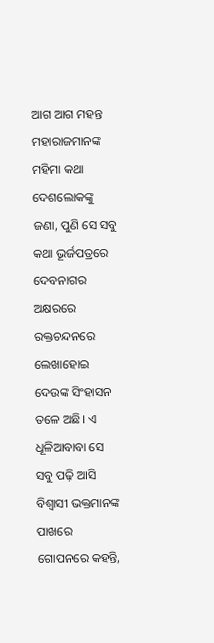ଆଗ ଆଗ ମହନ୍ତ ମହାରାଜମାନଙ୍କ ମହିମା କଥା ଦେଶଲୋକଙ୍କୁ ଜଣା, ପୁଣି ସେ ସବୁ କଥା ଭୂର୍ଜପତ୍ରରେ ଦେବନାଗର ଅକ୍ଷରରେ ରକ୍ତଚନ୍ଦନରେ ଲେଖାହୋଇ ଦେଉଙ୍କ ସିଂହାସନ ତଳେ ଅଛି। ଏ ଧୂଳିଆବାବା ସେ ସବୁ ପଢ଼ି ଆସି ବିଶ୍ବାସୀ ଭକ୍ତମାନଙ୍କ ପାଖରେ ଗୋପନରେ କହନ୍ତି,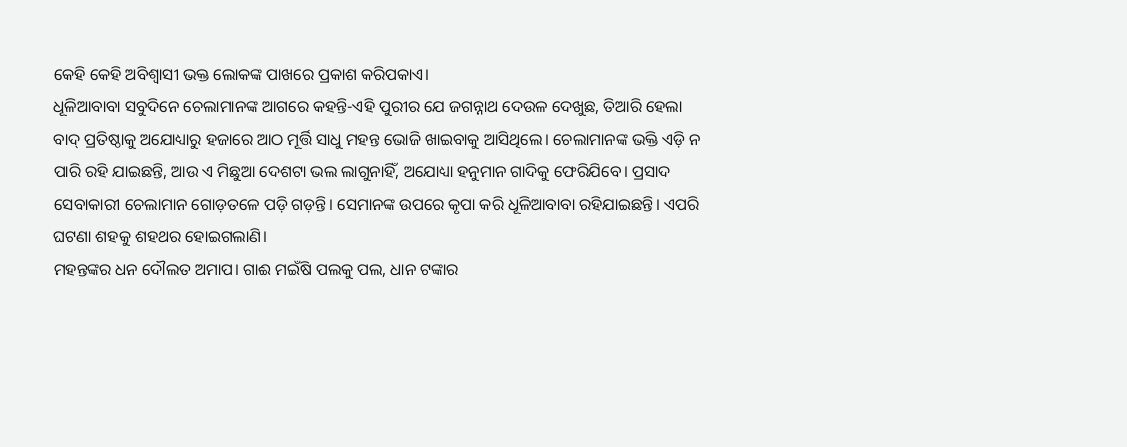କେହି କେହି ଅବିଶ୍ବାସୀ ଭକ୍ତ ଲୋକଙ୍କ ପାଖରେ ପ୍ରକାଶ କରିପକାଏ।
ଧୂଳିଆବାବା ସବୁଦିନେ ଚେଲାମାନଙ୍କ ଆଗରେ କହନ୍ତି-ଏହି ପୁରୀର ଯେ ଜଗନ୍ନାଥ ଦେଉଳ ଦେଖୁଛ, ତିଆରି ହେଲା ବାଦ୍ ପ୍ରତିଷ୍ଠାକୁ ଅଯୋଧ୍ୟାରୁ ହଜାରେ ଆଠ ମୂର୍ତ୍ତି ସାଧୁ ମହନ୍ତ ଭୋଜି ଖାଇବାକୁ ଆସିଥିଲେ। ଚେଲାମାନଙ୍କ ଭକ୍ତି ଏଡ଼ି ନ ପାରି ରହି ଯାଇଛନ୍ତି, ଆଉ ଏ ମିଛୁଆ ଦେଶଟା ଭଲ ଲାଗୁନାହିଁ, ଅଯୋଧ୍ୟା ହନୁମାନ ଗାଦିକୁ ଫେରିଯିବେ। ପ୍ରସାଦ ସେବାକାରୀ ଚେଲାମାନ ଗୋଡ଼ତଳେ ପଡ଼ି ଗଡ଼ନ୍ତି। ସେମାନଙ୍କ ଉପରେ କୃପା କରି ଧୂଳିଆବାବା ରହିଯାଇଛନ୍ତି। ଏପରି ଘଟଣା ଶହକୁ ଶହଥର ହୋଇଗଲାଣି।
ମହନ୍ତଙ୍କର ଧନ ଦୌଲତ ଅମାପ। ଗାଈ ମଇଁଷି ପଲକୁ ପଲ, ଧାନ ଟଙ୍କାର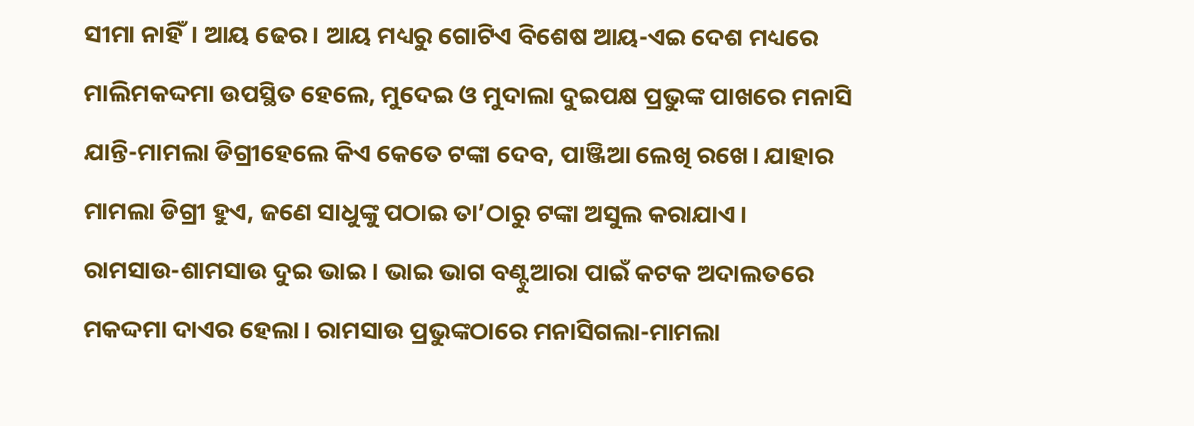ସୀମା ନାହିଁ। ଆୟ ଢେର। ଆୟ ମଧ୍ୟରୁ ଗୋଟିଏ ବିଶେଷ ଆୟ-ଏଇ ଦେଶ ମଧ୍ୟରେ ମାଲିମକଦ୍ଦମା ଉପସ୍ଥିତ ହେଲେ, ମୁଦେଇ ଓ ମୁଦାଲା ଦୁଇପକ୍ଷ ପ୍ରଭୁଙ୍କ ପାଖରେ ମନାସି ଯାନ୍ତି-ମାମଲା ଡିଗ୍ରୀହେଲେ କିଏ କେତେ ଟଙ୍କା ଦେବ, ପାଞ୍ଜିଆ ଲେଖି ରଖେ। ଯାହାର ମାମଲା ଡିଗ୍ରୀ ହୁଏ, ଜଣେ ସାଧୁଙ୍କୁ ପଠାଇ ତା’ଠାରୁ ଟଙ୍କା ଅସୁଲ କରାଯାଏ।
ରାମସାଉ-ଶାମସାଉ ଦୁଇ ଭାଇ। ଭାଇ ଭାଗ ବଣ୍ଟୁଆରା ପାଇଁ କଟକ ଅଦାଲତରେ ମକଦ୍ଦମା ଦାଏର ହେଲା। ରାମସାଉ ପ୍ରଭୁଙ୍କଠାରେ ମନାସିଗଲା-ମାମଲା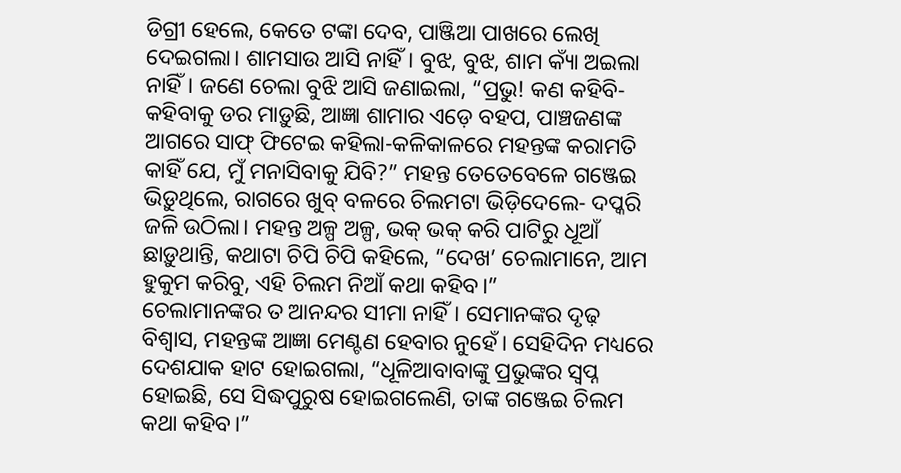ଡିଗ୍ରୀ ହେଲେ, କେତେ ଟଙ୍କା ଦେବ, ପାଞ୍ଜିଆ ପାଖରେ ଲେଖି ଦେଇଗଲା। ଶାମସାଉ ଆସି ନାହିଁ। ବୁଝ, ବୁଝ, ଶାମ କ୍ୟାଁ ଅଇଲା ନାହିଁ। ଜଣେ ଚେଲା ବୁଝି ଆସି ଜଣାଇଲା, “ପ୍ରଭୁ! କଣ କହିବି-କହିବାକୁ ଡର ମାଡ଼ୁଛି, ଆଜ୍ଞା ଶାମାର ଏଡ଼େ ବହପ, ପାଞ୍ଚଜଣଙ୍କ ଆଗରେ ସାଫ୍ ଫିଟେଇ କହିଲା-କଳିକାଳରେ ମହନ୍ତଙ୍କ କରାମତି କାହିଁ ଯେ, ମୁଁ ମନାସିବାକୁ ଯିବି?” ମହନ୍ତ ତେତେବେଳେ ଗଞ୍ଜେଇ ଭିଡ଼ୁଥିଲେ, ରାଗରେ ଖୁବ୍ ବଳରେ ଚିଲମଟା ଭିଡ଼ିଦେଲେ- ଦପ୍କରି ଜଳି ଉଠିଲା। ମହନ୍ତ ଅଳ୍ପ ଅଳ୍ପ, ଭକ୍ ଭକ୍ କରି ପାଟିରୁ ଧୂଆଁ ଛାଡ଼ୁଥାନ୍ତି, କଥାଟା ଚିପି ଚିପି କହିଲେ, “ଦେଖ’ ଚେଲାମାନେ, ଆମ ହୁକୁମ କରିବୁ, ଏହି ଚିଲମ ନିଆଁ କଥା କହିବ।”
ଚେଲାମାନଙ୍କର ତ ଆନନ୍ଦର ସୀମା ନାହିଁ। ସେମାନଙ୍କର ଦୃଢ଼ ବିଶ୍ବାସ, ମହନ୍ତଙ୍କ ଆଜ୍ଞା ମେଣ୍ଟଣ ହେବାର ନୁହେଁ। ସେହିଦିନ ମଧ୍ୟରେ ଦେଶଯାକ ହାଟ ହୋଇଗଲା, “ଧୂଳିଆବାବାଙ୍କୁ ପ୍ରଭୁଙ୍କର ସ୍ବପ୍ନ ହୋଇଛି, ସେ ସିଦ୍ଧପୁରୁଷ ହୋଇଗଲେଣି, ତାଙ୍କ ଗଞ୍ଜେଇ ଚିଲମ କଥା କହିବ।”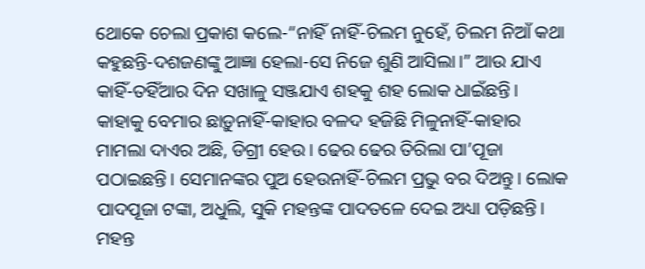ଥୋକେ ଚେଲା ପ୍ରକାଶ କଲେ-“ନାହିଁ ନାହିଁ-ଚିଲମ ନୁହେଁ, ଚିଲମ ନିଆଁ କଥା କହୁଛନ୍ତି-ଦଶଜଣଙ୍କୁ ଆଜ୍ଞା ହେଲା-ସେ ନିଜେ ଶୁଣି ଆସିଲା।” ଆଉ ଯାଏ କାହିଁ-ତହିଁଆର ଦିନ ସଖାଳୁ ସଞ୍ଜଯାଏ ଶହକୁ ଶହ ଲୋକ ଧାଇଁଛନ୍ତି। କାହାକୁ ବେମାର ଛାଡ଼ୁନାହିଁ-କାହାର ବଳଦ ହଜିଛି ମିଳୁନାହିଁ-କାହାର ମାମଲା ଦାଏର ଅଛି, ଡିଗ୍ରୀ ହେଉ। ଢେର ଢେର ତିରିଲା ପା’ପୂଜା ପଠାଇଛନ୍ତି। ସେମାନଙ୍କର ପୁଅ ହେଉନାହିଁ-ଚିଲମ ପ୍ରଭୁ ବର ଦିଅନ୍ତୁ। ଲୋକ ପାଦପୂଜା ଟଙ୍କା, ଅଧୁଲି, ସୁକି ମହନ୍ତଙ୍କ ପାଦତଳେ ଦେଇ ଅଧ୍ୟା ପଡ଼ିଛନ୍ତି।
ମହନ୍ତ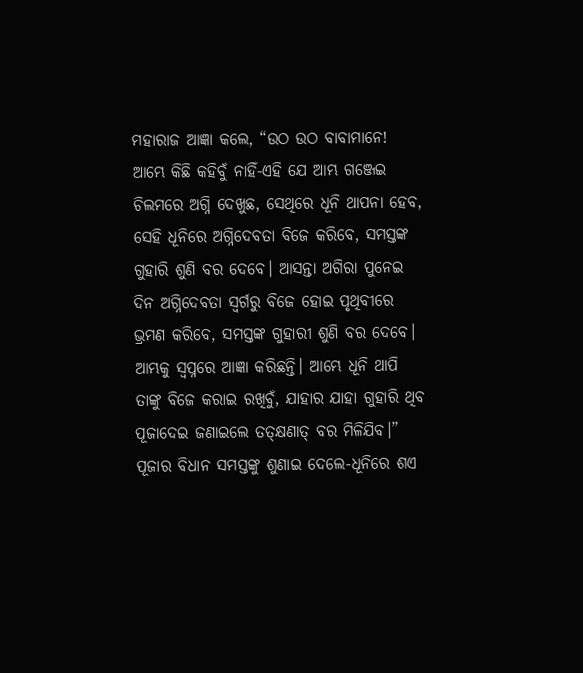ମହାରାଜ ଆଜ୍ଞା କଲେ, “ଉଠ ଉଠ ବାବାମାନେ! ଆମ୍ଭେ କିଛି କହିବୁଁ ନାହିଁ-ଏହି ଯେ ଆମ୍ଭ ଗଞ୍ଜେଇ ଚିଲମରେ ଅଗ୍ନି ଦେଖୁଛ, ସେଥିରେ ଧୂନି ଥାପନା ହେବ, ସେହି ଧୂନିରେ ଅଗ୍ନିଦେବତା ବିଜେ କରିବେ, ସମସ୍ତଙ୍କ ଗୁହାରି ଶୁଣି ବର ଦେବେ। ଆସନ୍ତା ଅଗିରା ପୁନେଇ ଦିନ ଅଗ୍ନିଦେବତା ସ୍ବର୍ଗରୁ ବିଜେ ହୋଇ ପୃଥିବୀରେ ଭ୍ରମଣ କରିବେ, ସମସ୍ତଙ୍କ ଗୁହାରୀ ଶୁଣି ବର ଦେବେ। ଆମ୍ଭକୁ ସ୍ବପ୍ନରେ ଆଜ୍ଞା କରିଛନ୍ତି। ଆମ୍ଭେ ଧୂନି ଥାପି ତାଙ୍କୁ ବିଜେ କରାଇ ରଖିବୁଁ, ଯାହାର ଯାହା ଗୁହାରି ଥିବ ପୂଜାଦେଇ ଜଣାଇଲେ ତତ୍କ୍ଷଣାତ୍ ବର ମିଳିଯିବ।” ପୂଜାର ବିଧାନ ସମସ୍ତଙ୍କୁ ଶୁଣାଇ ଦେଲେ-ଧୂନିରେ ଶଏ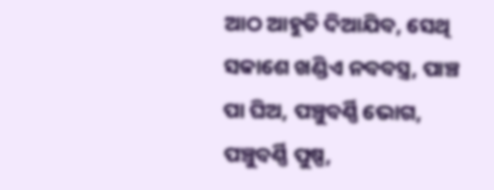ଆଠ ଆହୁତି ଦିଆଯିବ, ସେଥି ସକାଶେ ଖଣ୍ଡିଏ ନବବସ୍ତ୍ର, ପାଞ୍ଚ ପା ଘିଅ, ପଞ୍ଚୁବର୍ଣ୍ଣି ଭୋଗ, ପଞ୍ଚୁବର୍ଣ୍ଣି ପୁଷ୍ପ,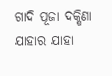ଗାଦି ପୂଜା ଦକ୍ଷିଣା ଯାହାର ଯାହା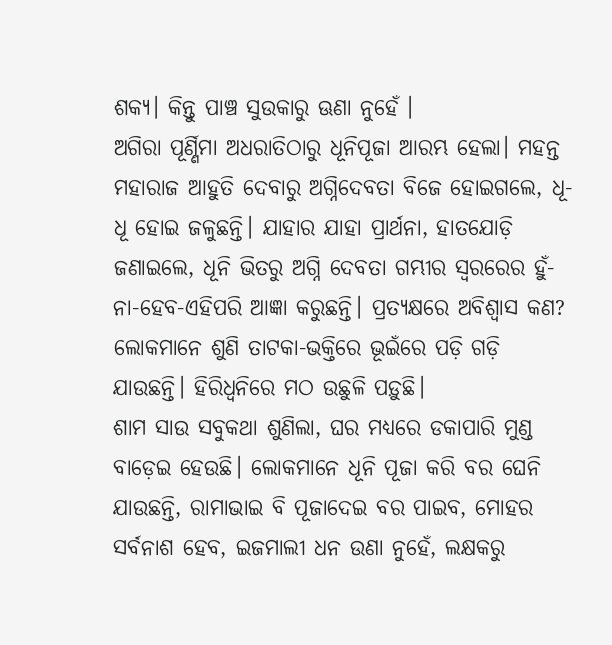ଶକ୍ୟ। କିନ୍ତୁ ପାଞ୍ଚ ସୁଉକାରୁ ଊଣା ନୁହେଁ ।
ଅଗିରା ପୂର୍ଣ୍ଣିମା ଅଧରାତିଠାରୁ ଧୂନିପୂଜା ଆରମ୍ଭ ହେଲା। ମହନ୍ତ ମହାରାଜ ଆହୁତି ଦେବାରୁ ଅଗ୍ନିଦେବତା ବିଜେ ହୋଇଗଲେ, ଧୂ-ଧୂ ହୋଇ ଜଳୁଛନ୍ତି। ଯାହାର ଯାହା ପ୍ରାର୍ଥନା, ହାତଯୋଡ଼ି ଜଣାଇଲେ, ଧୂନି ଭିତରୁ ଅଗ୍ନି ଦେବତା ଗମ୍ଭୀର ସ୍ବରରେର ହୁଁ-ନା-ହେବ-ଏହିପରି ଆଜ୍ଞା କରୁଛନ୍ତି। ପ୍ରତ୍ୟକ୍ଷରେ ଅବିଶ୍ବାସ କଣ? ଲୋକମାନେ ଶୁଣି ତାଟକା-ଭକ୍ତିରେ ଭୂଇଁରେ ପଡ଼ି ଗଡ଼ି ଯାଉଛନ୍ତି। ହିରିଧ୍ବନିରେ ମଠ ଉଛୁଳି ପଡ଼ୁଛି।
ଶାମ ସାଉ ସବୁକଥା ଶୁଣିଲା, ଘର ମଧ୍ୟରେ ଡକାପାରି ମୁଣ୍ଡ ବାଡ଼େଇ ହେଉଛି। ଲୋକମାନେ ଧୂନି ପୂଜା କରି ବର ଘେନି ଯାଉଛନ୍ତି, ରାମାଭାଇ ବି ପୂଜାଦେଇ ବର ପାଇବ, ମୋହର ସର୍ବନାଶ ହେବ, ଇଜମାଲୀ ଧନ ଉଣା ନୁହେଁ, ଲକ୍ଷକରୁ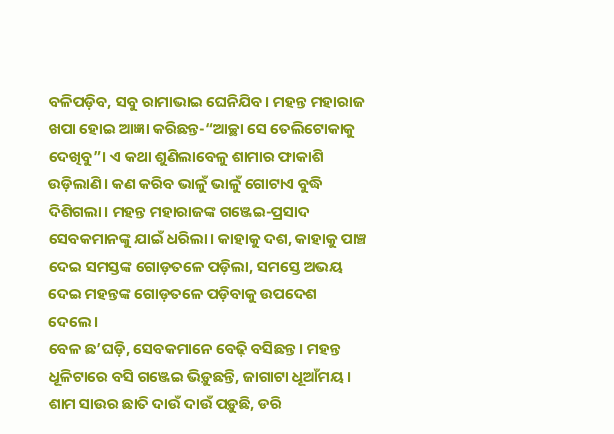ବଳିପଡ଼ିବ, ସବୁ ରାମାଭାଇ ଘେନିଯିବ। ମହନ୍ତ ମହାରାଜ ଖପା ହୋଇ ଆଜ୍ଞା କରିଛନ୍ତ-“ଆଚ୍ଛା ସେ ତେଲିଟୋକାକୁ ଦେଖିବୁ”। ଏ କଥା ଶୁଣିଲାବେଳୁ ଶାମାର ଫାକାଶି ଉଡ଼ିଲାଣି। କଣ କରିବ ଭାଳୁଁ ଭାଳୁଁ ଗୋଟାଏ ବୁଦ୍ଧି ଦିଶିଗଲା। ମହନ୍ତ ମହାରାଜଙ୍କ ଗଞ୍ଜେଇ-ପ୍ରସାଦ ସେବକମାନଙ୍କୁ ଯାଇଁ ଧରିଲା। କାହାକୁ ଦଶ, କାହାକୁ ପାଞ୍ଚ ଦେଇ ସମସ୍ତଙ୍କ ଗୋଡ଼ତଳେ ପଡ଼ିଲା, ସମସ୍ତେ ଅଭୟ ଦେଇ ମହନ୍ତଙ୍କ ଗୋଡ଼ତଳେ ପଡ଼ିବାକୁ ଉପଦେଶ ଦେଲେ।
ବେଳ ଛ’ଘଡ଼ି, ସେବକମାନେ ବେଢ଼ି ବସିଛନ୍ତ। ମହନ୍ତ ଧୂଳିଟାରେ ବସି ଗଞ୍ଜେଇ ଭିଡ଼ୁଛନ୍ତି, ଜାଗାଟା ଧୂଆଁମୟ। ଶାମ ସାଉର ଛାତି ଦାଉଁ ଦାଉଁ ପଡ଼ୁଛି, ଡରି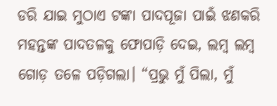ଡରି ଯାଇ ମୁଠାଏ ଟଙ୍କା ପାଦପୂଜା ପାଇଁ ଝଣକରି ମହନ୍ତଙ୍କ ପାଦତଳକୁ ଫୋପାଡ଼ି ଦେଇ, ଲମ୍ବ ଲମ୍ବ ଗୋଡ଼ ତଳେ ପଡ଼ିଗଲା। “ପ୍ରଭୁ ମୁଁ ପିଲା, ମୁଁ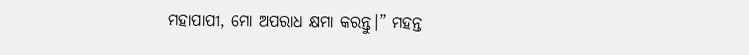ମହାପାପୀ, ମୋ ଅପରାଧ କ୍ଷମା କରନ୍ତୁ।” ମହନ୍ତ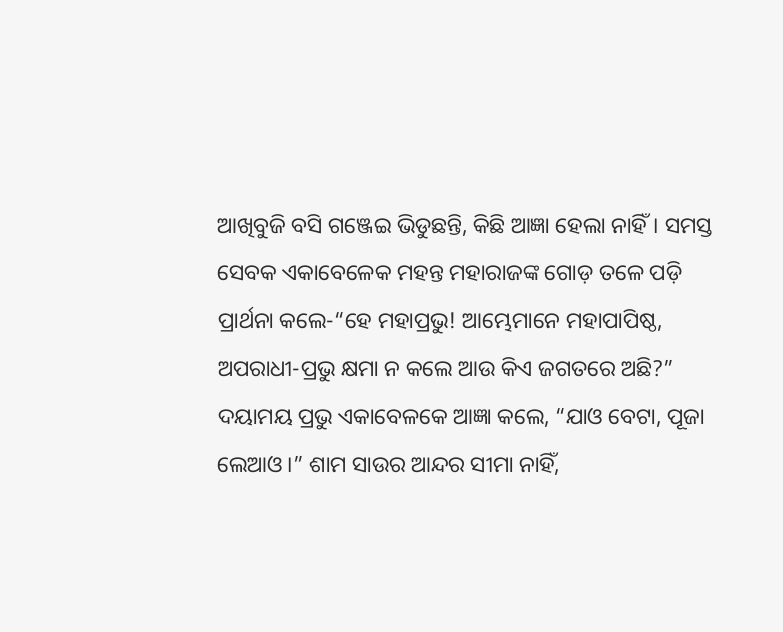ଆଖିବୁଜି ବସି ଗଞ୍ଜେଇ ଭିଡୁଛନ୍ତି, କିଛି ଆଜ୍ଞା ହେଲା ନାହିଁ। ସମସ୍ତ ସେବକ ଏକାବେଳେକ ମହନ୍ତ ମହାରାଜଙ୍କ ଗୋଡ଼ ତଳେ ପଡ଼ି ପ୍ରାର୍ଥନା କଲେ-“ହେ ମହାପ୍ରଭୁ! ଆମ୍ଭେମାନେ ମହାପାପିଷ୍ଠ, ଅପରାଧୀ-ପ୍ରଭୁ କ୍ଷମା ନ କଲେ ଆଉ କିଏ ଜଗତରେ ଅଛି?” ଦୟାମୟ ପ୍ରଭୁ ଏକାବେଳକେ ଆଜ୍ଞା କଲେ, “ଯାଓ ବେଟା, ପୂଜା ଲେଆଓ।” ଶାମ ସାଉର ଆନ୍ଦର ସୀମା ନାହିଁ,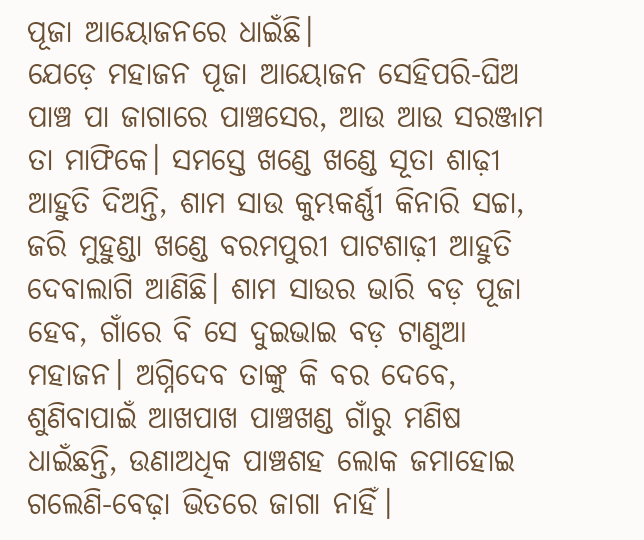ପୂଜା ଆୟୋଜନରେ ଧାଇଁଛି।
ଯେଡ଼େ ମହାଜନ ପୂଜା ଆୟୋଜନ ସେହିପରି-ଘିଅ ପାଞ୍ଚ ପା ଜାଗାରେ ପାଞ୍ଚସେର, ଆଉ ଆଉ ସରଞ୍ଜାମ ତା ମାଫିକେ। ସମସ୍ତେ ଖଣ୍ଡେ ଖଣ୍ଡେ ସୂତା ଶାଢ଼ୀ ଆହୁତି ଦିଅନ୍ତି, ଶାମ ସାଉ କୁମ୍ଭକର୍ଣ୍ଣୀ କିନାରି ସଚ୍ଚା, ଜରି ମୁହୁଣ୍ଡା ଖଣ୍ଡେ ବରମପୁରୀ ପାଟଶାଢ଼ୀ ଆହୁତି ଦେବାଲାଗି ଆଣିଛି। ଶାମ ସାଉର ଭାରି ବଡ଼ ପୂଜା ହେବ, ଗାଁରେ ବି ସେ ଦୁଇଭାଇ ବଡ଼ ଟାଣୁଆ ମହାଜନ। ଅଗ୍ନିଦେବ ତାଙ୍କୁ କି ବର ଦେବେ, ଶୁଣିବାପାଇଁ ଆଖପାଖ ପାଞ୍ଚଖଣ୍ଡ ଗାଁରୁ ମଣିଷ ଧାଇଁଛନ୍ତି, ଉଣାଅଧିକ ପାଞ୍ଚଶହ ଲୋକ ଜମାହୋଇ ଗଲେଣି-ବେଢ଼ା ଭିତରେ ଜାଗା ନାହିଁ।